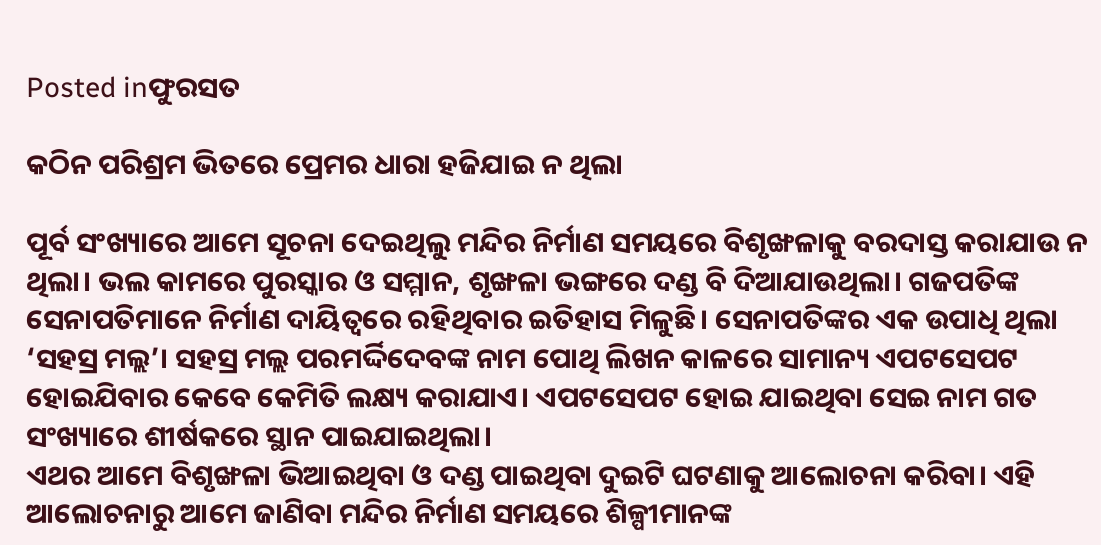Posted inଫୁରସତ

କଠିନ ପରିଶ୍ରମ ଭିତରେ ପ୍ରେମର ଧାରା ହଜିଯାଇ ନ ଥିଲା

ପୂର୍ବ ସଂଖ୍ୟାରେ ଆମେ ସୂଚନା ଦେଇଥିଲୁ ମନ୍ଦିର ନିର୍ମାଣ ସମୟରେ ବିଶୃଙ୍ଖଳାକୁ ବରଦାସ୍ତ କରାଯାଉ ନ ଥିଲା। ଭଲ କାମରେ ପୁରସ୍କାର ଓ ସମ୍ମାନ, ଶୃଙ୍ଖଳା ଭଙ୍ଗରେ ଦଣ୍ଡ ବି ଦିଆଯାଉଥିଲା। ଗଜପତିଙ୍କ ସେନାପତିମାନେ ନିର୍ମାଣ ଦାୟିତ୍ୱରେ ରହିଥିବାର ଇତିହାସ ମିଳୁଛି। ସେନାପତିଙ୍କର ଏକ ଉପାଧି ଥିଲା ‘ସହସ୍ର ମଲ୍ଲ’। ସହସ୍ର ମଲ୍ଲ ପରମର୍ଦ୍ଦିଦେବଙ୍କ ନାମ ପୋଥି ଲିଖନ କାଳରେ ସାମାନ୍ୟ ଏପଟସେପଟ ହୋଇଯିବାର କେବେ କେମିତି ଲକ୍ଷ୍ୟ କରାଯାଏ। ଏପଟସେପଟ ହୋଇ ଯାଇଥିବା ସେଇ ନାମ ଗତ ସଂଖ୍ୟାରେ ଶୀର୍ଷକରେ ସ୍ଥାନ ପାଇଯାଇଥିଲା।
ଏଥର ଆମେ ବିଶୃଙ୍ଖଳା ଭିଆଇଥିବା ଓ ଦଣ୍ଡ ପାଇଥିବା ଦୁଇଟି ଘଟଣାକୁ ଆଲୋଚନା କରିବା। ଏହି ଆଲୋଚନାରୁ ଆମେ ଜାଣିବା ମନ୍ଦିର ନିର୍ମାଣ ସମୟରେ ଶିଳ୍ପୀମାନଙ୍କ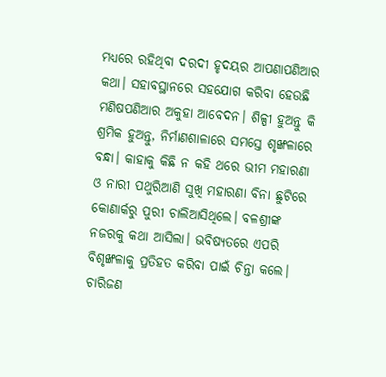ମଧ୍ୟରେ ରହିଥିବା ଦରଦୀ ହୃଦୟର ଆପଣାପଣିଆର କଥା। ସହାବସ୍ଥାନରେ ସହଯୋଗ କରିବା ହେଉଛି ମଣିଷପଣିଆର ଅକୁହା ଆବେଦନ। ଶିଳ୍ପୀ ହୁଅନ୍ତୁ କି ଶ୍ରମିକ ହୁଅନ୍ତୁ, ନିର୍ମାଣଶାଳାରେ ସମସ୍ତେ ଶୃଙ୍ଖଳାରେ ବନ୍ଧା। କାହାକୁ କିଛି ନ କହି ଥରେ ଭୀମ ମହାରଣା ଓ ନାରୀ ପଥୁରିଆଣି ସୁଖି ମହାରଣା ବିନା ଛୁଟିରେ କୋଣାର୍କରୁ ପୁରୀ ଚାଲିଆସିଥିଲେ। ବଳଶ୍ରୀଙ୍କ ନଜରକୁ କଥା ଆସିଲା। ଭବିଷ୍ୟତରେ ଏପରି ବିଶୃଙ୍ଖଳାକୁ ପ୍ରତିହତ କରିବା ପାଇଁ ଚିନ୍ତା କଲେ। ଚାରିଜଣ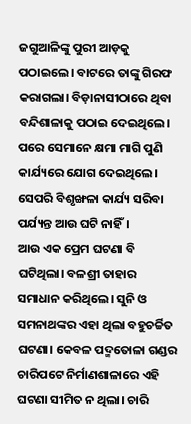ଜଗୁଆଳିଙ୍କୁ ପୁରୀ ଆଡ଼କୁ ପଠାଇଲେ। ବାଟରେ ତାଙ୍କୁ ଗିରଫ କରାଗଲା। ବିଡ଼ାନାସୀଠାରେ ଥିବା ବନ୍ଦିଶାଳାକୁ ପଠାଇ ଦେଇଥିଲେ। ପରେ ସେମାନେ କ୍ଷମା ମାଗି ପୁଣି କାର୍ଯ୍ୟରେ ଯୋଗ ଦେଇଥିଲେ। ସେପରି ବିଶୃଙ୍ଖଳା କାର୍ଯ୍ୟ ସରିବା ପର୍ଯ୍ୟନ୍ତ ଆଉ ଘଟି ନାହିଁ।
ଆଉ ଏକ ପ୍ରେମ ଘଟଣା ବି ଘଟିଥିଲା। ବଳଶ୍ରୀ ତାହାର ସମାଧାନ କରିଥିଲେ। ସୁନି ଓ ସମନାଥଙ୍କର ଏହା ଥିଲା ବହୁଚର୍ଚ୍ଚିତ ଘଟଣା। କେବଳ ପଦ୍ମତୋଳା ଗଣ୍ଡର ଚାରିପଟେ ନିର୍ମାଣଶାଳାରେ ଏହି ଘଟଣା ସୀମିତ ନ ଥିଲା। ଚାରି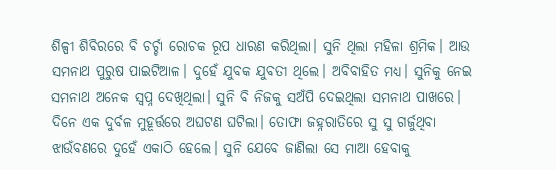ଶିଳ୍ପୀ ଶିବିରରେ ବି ଚର୍ଚ୍ଚା ରୋଚକ ରୂପ ଧାରଣ କରିଥିଲା। ସୁନି ଥିଲା ମହିଳା ଶ୍ରମିକ। ଆଉ ସମନାଥ ପୁରୁଷ ପାଇଟିଆଳ। ଦୁହେଁ ଯୁବକ ଯୁବତୀ ଥିଲେ। ଅବିବାହିତ ମଧ୍ୟ। ସୁନିକୁ ନେଇ ସମନାଥ ଅନେକ ସ୍ବପ୍ନ ଦେଖିଥିଲା। ସୁନି ବି ନିଜକୁ ସଅଁପି ଦେଇଥିଲା ସମନାଥ ପାଖରେ। ଦିନେ ଏକ ଦୁର୍ବଳ ମୁହୂର୍ତ୍ତରେ ଅଘଟଣ ଘଟିଲା। ତୋଫା ଜହ୍ନରାତିରେ ସୁ ସୁ ଗର୍ଜୁଥିବା ଝାଉଁବଣରେ ଦୁହେଁ ଏକାଠି ହେଲେ। ସୁନି ଯେବେ ଜାଣିଲା ସେ ମାଆ ହେବାକୁ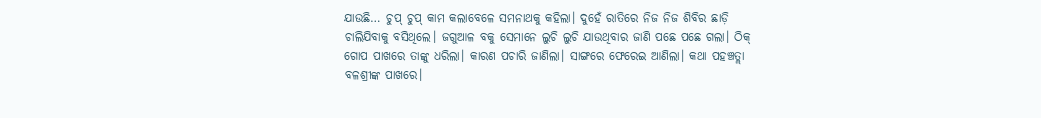ଯାଉଛି… ଚୁପ୍‌ ଚୁପ୍‌ କାମ କଲାବେଳେ ସମନାଥକୁ କହିଲା। ଦୁହେଁ ରାତିରେ ନିଜ ନିଜ ଶିବିର ଛାଡ଼ି ଚାଲିଯିବାକୁ ବସିଥିଲେ। ଜଗୁଆଳ ବକୁ ସେମାନେ ଲୁଚି ଲୁଚି ଯାଉଥିବାର ଜାଣି ପଛେ ପଛେ ଗଲା। ଠିକ୍‌ ଗୋପ ପାଖରେ ତାଙ୍କୁ ଧରିଲା। କାରଣ ପଚାରି ଜାଣିଲା। ସାଙ୍ଗରେ ଫେରେଇ ଆଣିଲା। କଥା ପହଞ୍ଚତ୍ଲା ବଳଶ୍ରୀଙ୍କ ପାଖରେ।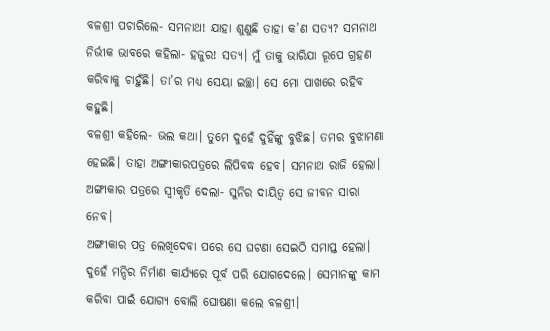ବଳଶ୍ରୀ ପଚାରିଲେ- ସମନାଥ! ଯାହା ଶୁଣୁଛି ତାହା କ’ଣ ସତ୍ୟ? ସମନାଥ ନିର୍ଭୀକ ଭାବରେ କହିଲା- ହଜୁର! ସତ୍ୟ। ମୁଁ ତାକୁ ଭାରିଯା ରୂପେ ଗ୍ରହଣ କରିବାକୁ ଚାହୁଁଛି। ତା’ର ମଧ୍ୟ ସେୟା ଇଚ୍ଛା। ସେ ମୋ ପାଖରେ ରହିବ କହୁଛି।
ବଳଶ୍ରୀ କହିଲେ- ଭଲ କଥା। ତୁମେ ଦୁହେଁ ଦୁହିଁଙ୍କୁ ବୁଝିଛ। ତମର ବୁଝାମଣା ହେଇଛି। ତାହା ଅଙ୍ଗୀକାରପତ୍ରରେ ଲିପିବଦ୍ଧ ହେବ। ସମନାଥ ରାଜି ହେଲା। ଅଙ୍ଗୀକାର ପତ୍ରରେ ସ୍ବୀକୃତି ଦେଲା- ସୁନିର ଦାୟିତ୍ୱ ସେ ଜୀବନ ସାରା ନେବ।
ଅଙ୍ଗୀକାର ପତ୍ର ଲେଖିଦେବା ପରେ ସେ ଘଟଣା ସେଇଠି ସମାପ୍ତ ହେଲା। ଦୁହେଁ ମନ୍ଦିର ନିର୍ମାଣ କାର୍ଯ୍ୟରେ ପୂର୍ବ ପରି ଯୋଗଦେଲେ। ସେମାନଙ୍କୁ କାମ କରିବା ପାଇଁ ଯୋଗ୍ୟ ବୋଲି ଘୋଷଣା କଲେ ବଳଶ୍ରୀ।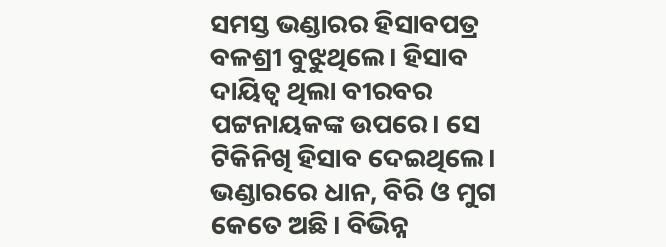ସମସ୍ତ ଭଣ୍ଡାରର ହିସାବପତ୍ର ବଳଶ୍ରୀ ବୁଝୁଥିଲେ। ହିସାବ ଦାୟିତ୍ୱ ଥିଲା ବୀରବର ପଟ୍ଟନାୟକଙ୍କ ଉପରେ। ସେ ଟିକିନିଖି ହିସାବ ଦେଇଥିଲେ। ଭଣ୍ଡାରରେ ଧାନ, ବିରି ଓ ମୁଗ କେତେ ଅଛି। ବିଭିନ୍ନ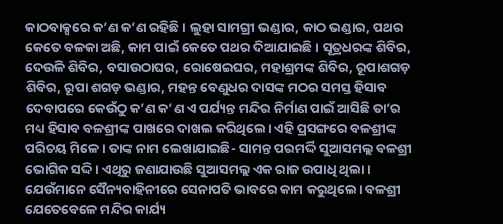କାଠବାକ୍ସରେ କ’ଣ କ’ଣ ରହିଛି। ଲୁହା ସାମଗ୍ରୀ ଭଣ୍ଡାର, କାଠ ଭଣ୍ଡାର, ପଥର କେତେ ବଳକା ଅଛି, କାମ ପାଇଁ କେତେ ପଥର ଦିଆଯାଇଛି। ସୂତ୍ରଧରଙ୍କ ଶିବିର, ଦେଉଳି ଶିବିର, ବସାଉଠାଘର, ରୋଷେଇଘର, ମହାଶ୍ରମଙ୍କ ଶିବିର, ରୂପାଶଗଡ଼ ଶିବିର, ରୂପା ଶଗଡ଼ ଭଣ୍ଡାର, ମହନ୍ତ ବେଣୁଧର ଦାସଙ୍କ ମଠର ସମସ୍ତ ହିସାବ ଦେବାପରେ କେଉଁଠୁ କ’ଣ କ’ଣ ଏ ପର୍ଯ୍ୟନ୍ତ ମନ୍ଦିର ନିର୍ମାଣ ପାଇଁ ଆସିଛି ତା’ର ମଧ୍ୟ ହିସାବ ବଳଶ୍ରୀଙ୍କ ପାଖରେ ଦାଖଲ କରିଥିଲେ। ଏହି ପ୍ରସଙ୍ଗରେ ବଳଶ୍ରୀଙ୍କ ପରିଚୟ ମିଳେ। ତାଙ୍କ ନାମ ଲେଖାଯାଇଛି- ସାମନ୍ତ ପରମର୍ଦ୍ଦି ସୁଆସମଲ୍ଲ ବଳଶ୍ରୀ ଭୋଗିକ ସଦ୍ଦି। ଏଥିରୁ ଜଣାଯାଉଛି ସୁଆସମଲ୍ଲ ଏକ ରାଜ ଉପାଧି ଥିଲା। ଯେଉଁମାନେ ସୈନ୍ୟବାହିନୀରେ ସେନାପତି ଭାବରେ କାମ କରୁଥିଲେ। ବଳଶ୍ରୀ ଯେତେବେଳେ ମନ୍ଦିର କାର୍ଯ୍ୟ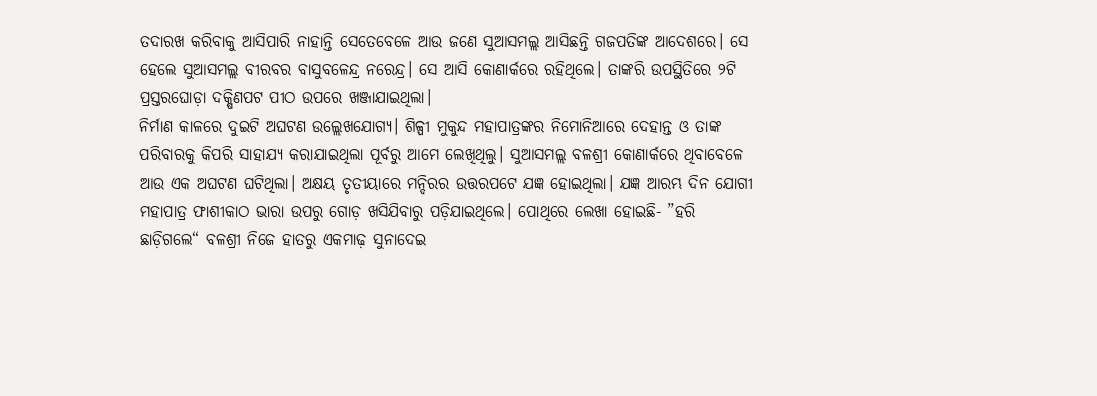ତଦାରଖ କରିବାକୁ ଆସିପାରି ନାହାନ୍ତି ସେତେବେଳେ ଆଉ ଜଣେ ସୁଆସମଲ୍ଲ ଆସିଛନ୍ତି ଗଜପତିଙ୍କ ଆଦେଶରେ। ସେ ହେଲେ ସୁଆସମଲ୍ଲ ବୀରବର ବାସୁବଳେନ୍ଦ୍ର ନରେନ୍ଦ୍ର। ସେ ଆସି କୋଣାର୍କରେ ରହିଥିଲେ। ତାଙ୍କରି ଉପସ୍ଥିତିରେ ୨ଟି ପ୍ରସ୍ତରଘୋଡ଼ା ଦକ୍ଷିଣପଟ ପୀଠ ଉପରେ ଖଞ୍ଜାଯାଇଥିଲା।
ନିର୍ମାଣ କାଳରେ ଦୁଇଟି ଅଘଟଣ ଉଲ୍ଲେଖଯୋଗ୍ୟ। ଶିଳ୍ପୀ ମୁକୁନ୍ଦ ମହାପାତ୍ରଙ୍କର ନିମୋନିଆରେ ଦେହାନ୍ତ ଓ ତାଙ୍କ ପରିବାରକୁ କିପରି ସାହାଯ୍ୟ କରାଯାଇଥିଲା ପୂର୍ବରୁ ଆମେ ଲେଖିଥିଲୁ। ସୁଆସମଲ୍ଲ ବଳଶ୍ରୀ କୋଣାର୍କରେ ଥିବାବେଳେ ଆଉ ଏକ ଅଘଟଣ ଘଟିଥିଲା। ଅକ୍ଷୟ ତୃତୀୟାରେ ମନ୍ଦିରର ଉତ୍ତରପଟେ ଯଜ୍ଞ ହୋଇଥିଲା। ଯଜ୍ଞ ଆରମ୍ଭ ଦିନ ଯୋଗୀ ମହାପାତ୍ର ଫାଶୀକାଠ ଭାରା ଉପରୁ ଗୋଡ଼ ଖସିଯିବାରୁ ପଡ଼ିଯାଇଥିଲେ। ପୋଥିରେ ଲେଖା ହୋଇଛି- ”ହରି ଛାଡ଼ିଗଲେ“ ବଳଶ୍ରୀ ନିଜେ ହାତରୁ ଏକମାଢ଼ ସୁନାଦେଇ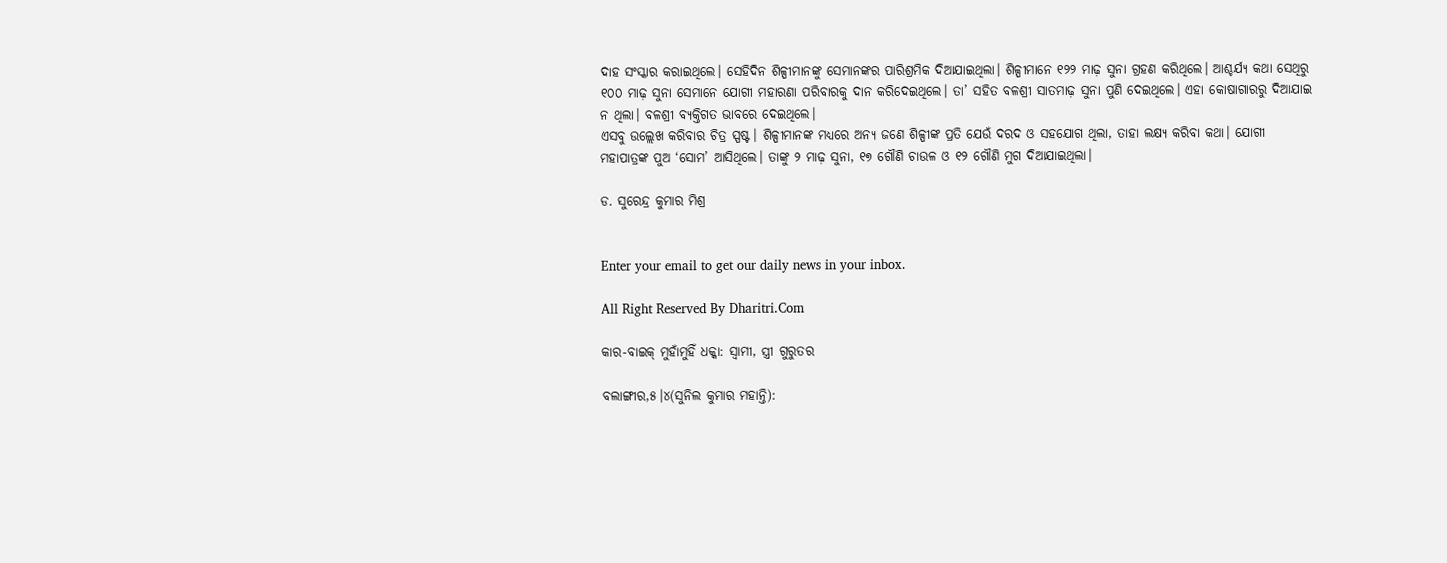ଦାହ ସଂସ୍କାର କରାଇଥିଲେ। ସେହିଦିନ ଶିଳ୍ପୀମାନଙ୍କୁ ସେମାନଙ୍କର ପାରିଶ୍ରମିକ ଦିଆଯାଇଥିଲା। ଶିଳ୍ପୀମାନେ ୧୨୨ ମାଢ଼ ସୁନା ଗ୍ରହଣ କରିଥିଲେ। ଆଶ୍ଚର୍ଯ୍ୟ କଥା ସେଥିରୁ ୧୦୦ ମାଢ଼ ସୁନା ସେମାନେ ଯୋଗୀ ମହାରଣା ପରିବାରକୁ ଦାନ କରିଦେଇଥିଲେ। ତା’ ସହିତ ବଳଶ୍ରୀ ସାତମାଢ଼ ସୁନା ପୁଣି ଦେଇଥିଲେ। ଏହା କୋଷାଗାରରୁ ଦିଆଯାଇ ନ ଥିଲା। ବଳଶ୍ରୀ ବ୍ୟକ୍ତିଗତ ଭାବରେ ଦେଇଥିଲେ।
ଏସବୁ ଉଲ୍ଲେଖ କରିବାର ଚିତ୍ର ସ୍ପଷ୍ଟ। ଶିଳ୍ପୀମାନଙ୍କ ମଧ୍ୟରେ ଅନ୍ୟ ଜଣେ ଶିଳ୍ପୀଙ୍କ ପ୍ରତି ଯେଉଁ ଦରଦ ଓ ସହଯୋଗ ଥିଲା, ତାହା ଲକ୍ଷ୍ୟ କରିବା କଥା। ଯୋଗୀ ମହାପାତ୍ରଙ୍କ ପୁଅ ‘ସୋମ’ ଆସିଥିଲେ। ତାଙ୍କୁ ୨ ମାଢ଼ ସୁନା, ୧୭ ଗୌଣି ଚାଉଳ ଓ ୧୨ ଗୌଣି ମୁଗ ଦିଆଯାଇଥିଲା।

ଡ. ସୁରେନ୍ଦ୍ର କୁମାର ମିଶ୍ର


Enter your email to get our daily news in your inbox.

All Right Reserved By Dharitri.Com

କାର-ବାଇକ୍‌ ମୁହାଁମୁହିଁ ଧକ୍କା: ସ୍ବାମୀ, ସ୍ତ୍ରୀ ଗୁରୁତର

ବଲାଙ୍ଗୀର,୫।୪(ସୁନିଲ କୁମାର ମହାନ୍ତି):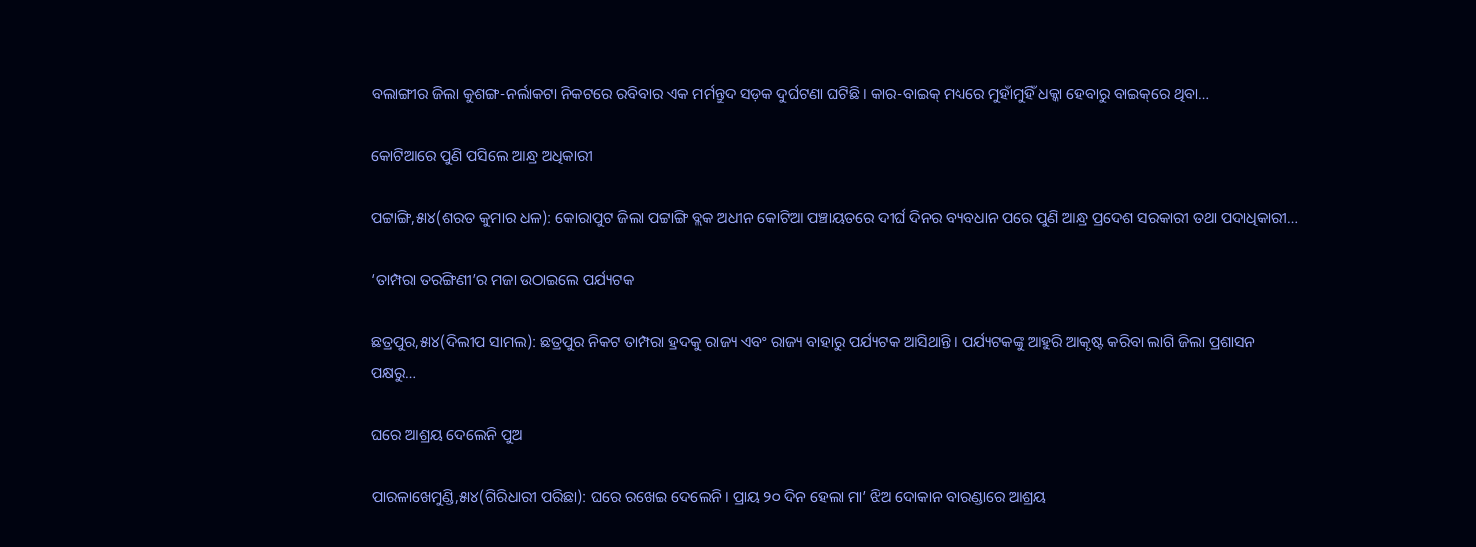ବଲାଙ୍ଗୀର ଜିଲା କୁଶଙ୍ଗ-ନର୍ଲାକଟା ନିକଟରେ ରବିବାର ଏକ ମର୍ମନ୍ତୁଦ ସଡ଼କ ଦୁର୍ଘଟଣା ଘଟିଛି। କାର-ବାଇକ୍‌ ମଧ୍ୟରେ ମୁହାଁମୁହିଁ ଧକ୍କା ହେବାରୁ ବାଇକ୍‌ରେ ଥିବା…

କୋଟିଆରେ ପୁଣି ପସିଲେ ଆନ୍ଧ୍ର ଅଧିକାରୀ

ପଟ୍ଟାଙ୍ଗି,୫ା୪(ଶରତ କୁମାର ଧଳ): କୋରାପୁଟ ଜିଲା ପଟ୍ଟାଙ୍ଗି ବ୍ଲକ ଅଧୀନ କୋଟିଆ ପଞ୍ଚାୟତରେ ଦୀର୍ଘ ଦିନର ବ୍ୟବଧାନ ପରେ ପୁଣି ଆନ୍ଧ୍ର ପ୍ରଦେଶ ସରକାରୀ ତଥା ପଦାଧିକାରୀ…

‘ତାମ୍ପରା ତରଙ୍ଗିଣୀ’ର ମଜା ଉଠାଇଲେ ପର୍ଯ୍ୟଟକ

ଛତ୍ରପୁର,୫ା୪(ଦିଲୀପ ସାମଲ): ଛତ୍ରପୁର ନିକଟ ତାମ୍ପରା ହ୍ରଦକୁ ରାଜ୍ୟ ଏବଂ ରାଜ୍ୟ ବାହାରୁ ପର୍ଯ୍ୟଟକ ଆସିଥାନ୍ତି। ପର୍ଯ୍ୟଟକଙ୍କୁ ଆହୁରି ଆକୃଷ୍ଟ କରିବା ଲାଗି ଜିଲା ପ୍ରଶାସନ ପକ୍ଷରୁ…

ଘରେ ଆଶ୍ରୟ ଦେଲେନି ପୁଅ

ପାରଳାଖେମୁଣ୍ଡି,୫ା୪(ଗିରିଧାରୀ ପରିଛା): ଘରେ ରଖେଇ ଦେଲେନି। ପ୍ରାୟ ୨୦ ଦିନ ହେଲା ମା’ ଝିଅ ଦୋକାନ ବାରଣ୍ଡାରେ ଆଶ୍ରୟ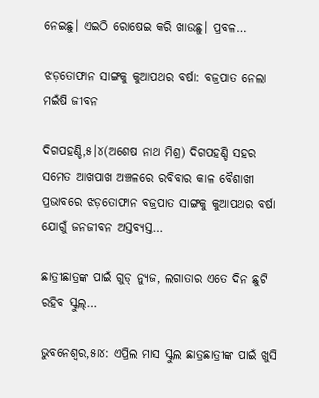ନେଇଛୁ। ଏଇଠି ରୋଷେଇ କରି ଖାଉଛୁ। ପ୍ରବଳ…

ଝଡ଼ତୋଫାନ ସାଙ୍ଗକୁ କୁଆପଥର ବର୍ଷା: ବଜ୍ରପାତ ନେଲା ମଇଁଷି ଜୀବନ

ଦିଗପହଣ୍ଡି,୫।୪(ଅଶେଷ ନାଥ ମିଶ୍ର) ଦିଗପହଣ୍ଡି ସହର ସମେତ ଆଖପାଖ ଅଞ୍ଚଳରେ ରବିବାର କାଳ ବୈଶାଖୀ ପ୍ରଭାବରେ ଝଡ଼ତୋଫାନ ବଜ୍ରପାତ ସାଙ୍ଗକୁ କୁଆପଥର ବର୍ଷା ଯୋଗୁଁ ଜନଜୀବନ ଅସ୍ତବ୍ୟସ୍ତ…

ଛାତ୍ରୀଛାତ୍ରଙ୍କ ପାଇଁ ଗୁଡ୍ ନ୍ୟୁଜ, ଲଗାତାର ଏତେ ଦିନ ଛୁଟି ରହିବ ସ୍କୁଲ୍…

ଭୁବନେଶ୍ୱର,୫ା୪: ଏପ୍ରିଲ ମାସ ସ୍କୁଲ ଛାତ୍ରଛାତ୍ରୀଙ୍କ ପାଇଁ ଖୁସି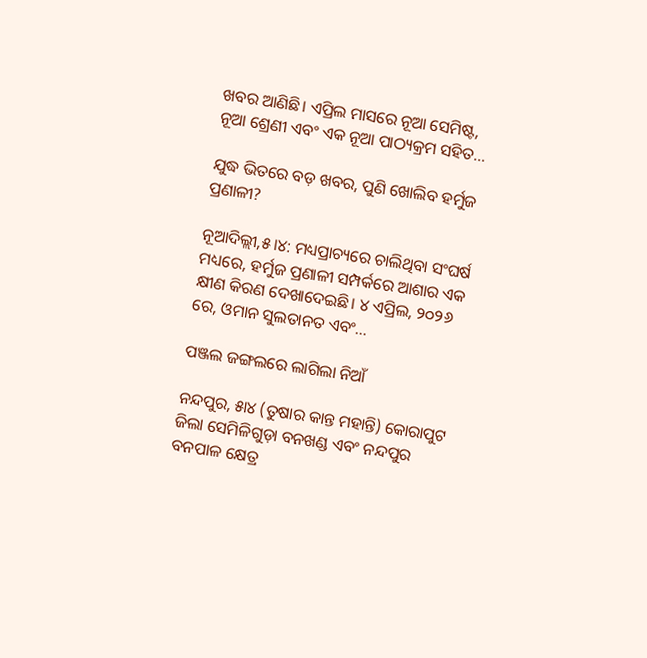ଖବର ଆଣିଛି। ଏପ୍ରିଲ ମାସରେ ନୂଆ ସେମିଷ୍ଟ, ନୂଆ ଶ୍ରେଣୀ ଏବଂ ଏକ ନୂଆ ପାଠ୍ୟକ୍ରମ ସହିତ…

ଯୁଦ୍ଧ ଭିତରେ ବଡ଼ ଖବର, ପୁଣି ଖୋଲିବ ହର୍ମୁଜ ପ୍ରଣାଳୀ?

ନୂଆଦିଲ୍ଲୀ,୫।୪: ମଧ୍ୟପ୍ରାଚ୍ୟରେ ଚାଲିଥିବା ସଂଘର୍ଷ ମଧ୍ୟରେ, ହର୍ମୁଜ ପ୍ରଣାଳୀ ସମ୍ପର୍କରେ ଆଶାର ଏକ କ୍ଷୀଣ କିରଣ ଦେଖାଦେଇଛି। ୪ ଏପ୍ରିଲ, ୨୦୨୬ ରେ, ଓମାନ ସୁଲତାନତ ଏବଂ…

ପଞ୍ଜଲ ଜଙ୍ଗଲରେ ଲାଗିଲା ନିଆଁ

ନନ୍ଦପୁର, ୫ା୪ (ତୁଷାର କାନ୍ତ ମହାନ୍ତି) କୋରାପୁଟ ଜିଲା ସେମିଳିଗୁଡ଼ା ବନଖଣ୍ଡ ଏବଂ ନନ୍ଦପୁର ବନପାଳ କ୍ଷେତ୍ର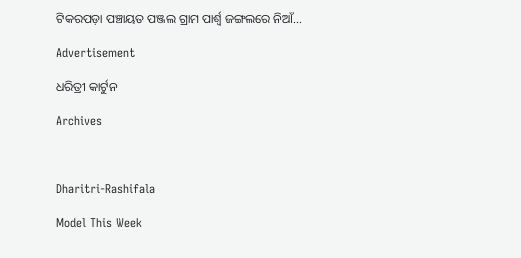ଟିକରପଡ଼ା ପଞ୍ଚାୟତ ପଞ୍ଜଲ ଗ୍ରାମ ପାର୍ଶ୍ୱ ଜଙ୍ଗଲରେ ନିଆଁ…

Advertisement

ଧରିତ୍ରୀ କାର୍ଟୁନ

Archives



Dharitri-Rashifala

Model This Week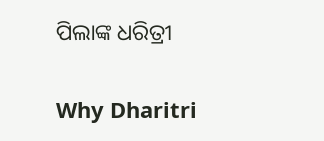ପିଲାଙ୍କ ଧରିତ୍ରୀ

Why Dharitri